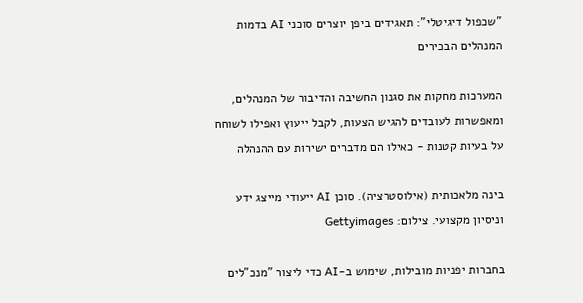"שכפול דיגיטלי": תאגידים ביפן יוצרים סוכני AI בדמות המנהלים הבכירים

המערכות מחקות את סגנון החשיבה והדיבור של המנהלים, ומאפשרות לעובדים להגיש הצעות, לקבל ייעוץ ואפילו לשוחח על בעיות קטנות - כאילו הם מדברים ישירות עם ההנהלה

בינה מלאכותית (אילוסטרציה). סוכן AI ייעודי מייצג ידע וניסיון מקצועי. צילום: Gettyimages

בחברות יפניות מובילות, שימוש ב-AI כדי ליצור "מנכ"לים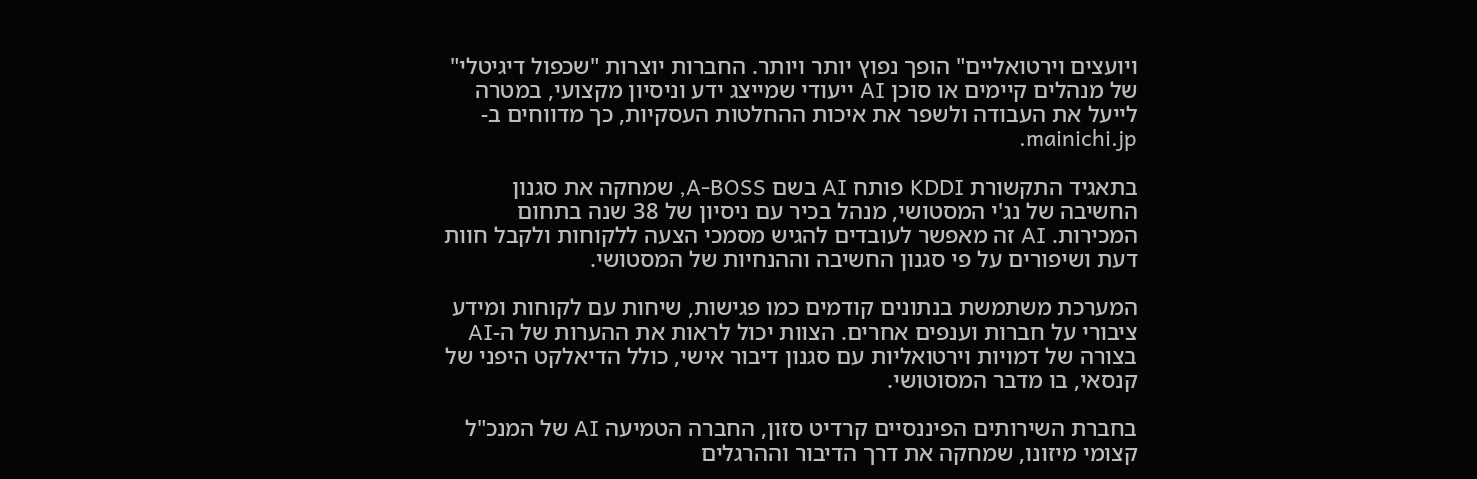ויועצים וירטואליים" הופך נפוץ יותר ויותר. החברות יוצרות "שכפול דיגיטלי" של מנהלים קיימים או סוכן AI ייעודי שמייצג ידע וניסיון מקצועי, במטרה לייעל את העבודה ולשפר את איכות ההחלטות העסקיות, כך מדווחים ב-mainichi.jp.

בתאגיד התקשורת KDDI פותח AI בשם A-BOSS, שמחקה את סגנון החשיבה של נג'י המסטושי, מנהל בכיר עם ניסיון של 38 שנה בתחום המכירות. AI זה מאפשר לעובדים להגיש מסמכי הצעה ללקוחות ולקבל חוות דעת ושיפורים על פי סגנון החשיבה וההנחיות של המסטושי.

המערכת משתמשת בנתונים קודמים כמו פגישות, שיחות עם לקוחות ומידע ציבורי על חברות וענפים אחרים. הצוות יכול לראות את ההערות של ה-AI בצורה של דמויות וירטואליות עם סגנון דיבור אישי, כולל הדיאלקט היפני של קנסאי, בו מדבר המסוטושי.

בחברת השירותים הפיננסיים קרדיט סזון, החברה הטמיעה AI של המנכ"ל קצומי מיזונו, שמחקה את דרך הדיבור וההרגלים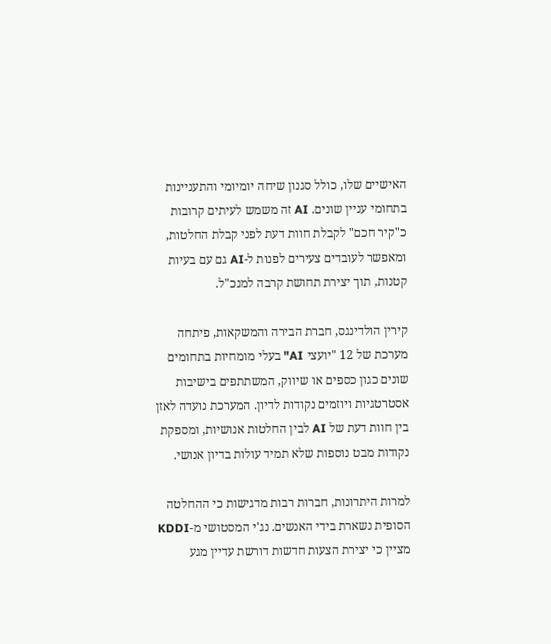האישיים שלו, כולל סגנון שיחה יומיומי והתעניינות בתחומי עניין שונים. AI זה משמש לעיתים קרובות כ"קיר חכם" לקבלת חוות דעת לפני קבלת החלטות, ומאפשר לעובדים צעירים לפנות ל-AI גם עם בעיות קטנות, תוך יצירת תחושת קרבה למנכ"ל.

קירין הולדינגס, חברת הבירה והמשקאות, פיתחה מערכת של 12 "יועצי AI" בעלי מומחיות בתחומים שונים כגון כספים או שיווק, המשתתפים בישיבות אסטרטגיות ויוזמים נקודות לדיון. המערכת נועדה לאזן בין חוות דעת של AI לבין החלטות אנושיות, ומספקת נקודות מבט נוספות שלא תמיד עולות בדיון אנושי.

למרות היתרונות, חברות רבות מדגישות כי ההחלטה הסופית נשארת בידי האנשים. נג'י המסטושי מ-KDDI מציין כי יצירת הצעות חדשות דורשת עדיין מגע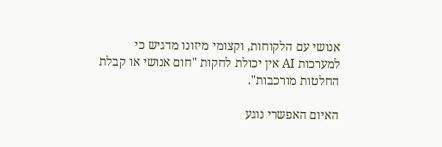אנושי עם הלקוחות, וקצומי מיזונו מדגיש כי למערכות AI אין יכולת לחקות "חום אנושי או קבלת החלטות מורכבות".

האיום האפשרי נוגע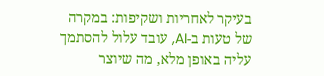בעיקר לאחריות ושקיפות: במקרה של טעות ב-AI, עובד עלול להסתמך עליה באופן מלא, מה שיוצר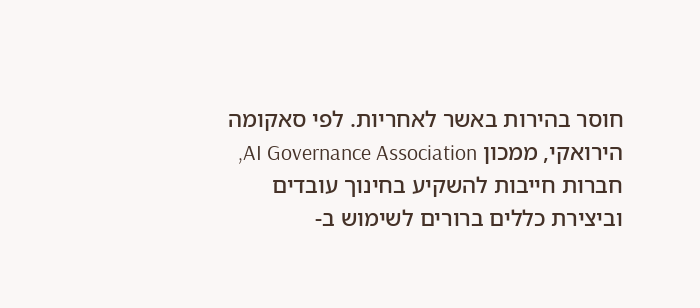חוסר בהירות באשר לאחריות. לפי סאקומה הירואקי, ממכון AI Governance Association, חברות חייבות להשקיע בחינוך עובדים וביצירת כללים ברורים לשימוש ב-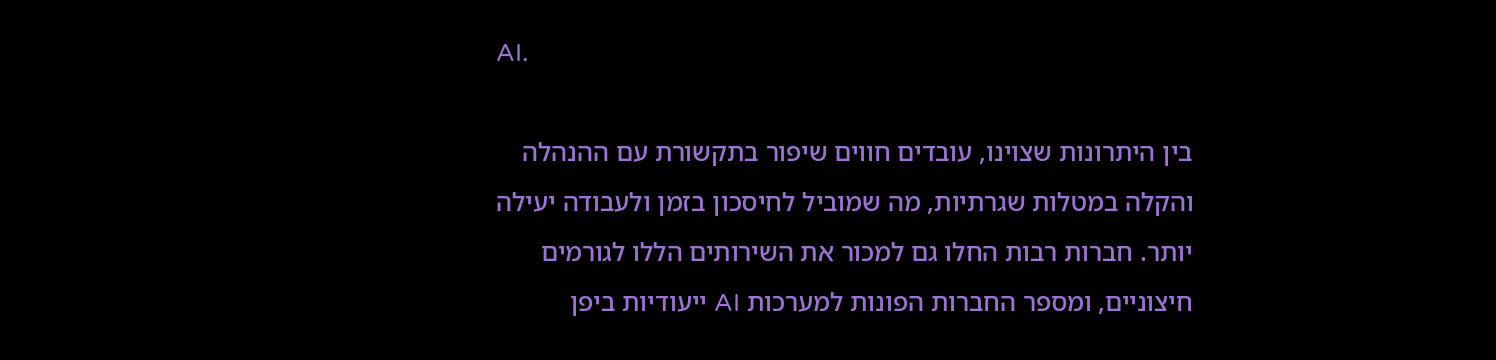AI.

בין היתרונות שצוינו, עובדים חווים שיפור בתקשורת עם ההנהלה והקלה במטלות שגרתיות, מה שמוביל לחיסכון בזמן ולעבודה יעילה יותר. חברות רבות החלו גם למכור את השירותים הללו לגורמים חיצוניים, ומספר החברות הפונות למערכות AI ייעודיות ביפן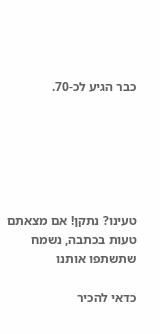כבר הגיע לכ-70.






טעינו? נתקן! אם מצאתם טעות בכתבה, נשמח שתשתפו אותנו

כדאי להכיר